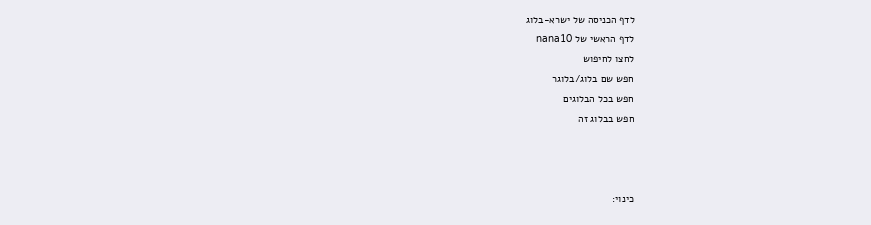לדף הכניסה של ישרא-בלוג
לדף הראשי של nana10
לחצו לחיפוש
חפש שם בלוג/בלוגר
חפש בכל הבלוגים
חפש בבלוג זה



כינוי: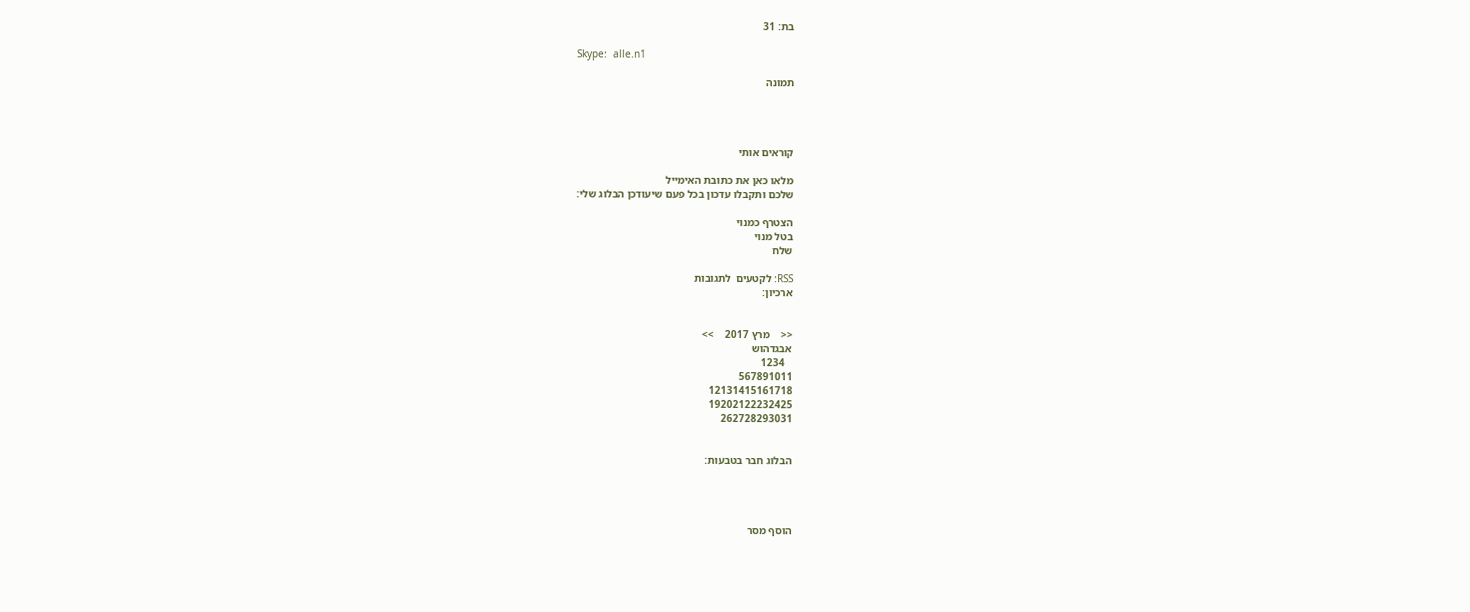בת: 31

Skype:  alle.n1

תמונה




קוראים אותי

מלאו כאן את כתובת האימייל
שלכם ותקבלו עדכון בכל פעם שיעודכן הבלוג שלי:

הצטרף כמנוי
בטל מנוי
שלח

RSS: לקטעים  לתגובות
ארכיון:


<<    מרץ 2017    >>
אבגדהוש
   1234
567891011
12131415161718
19202122232425
262728293031


הבלוג חבר בטבעות:




הוסף מסר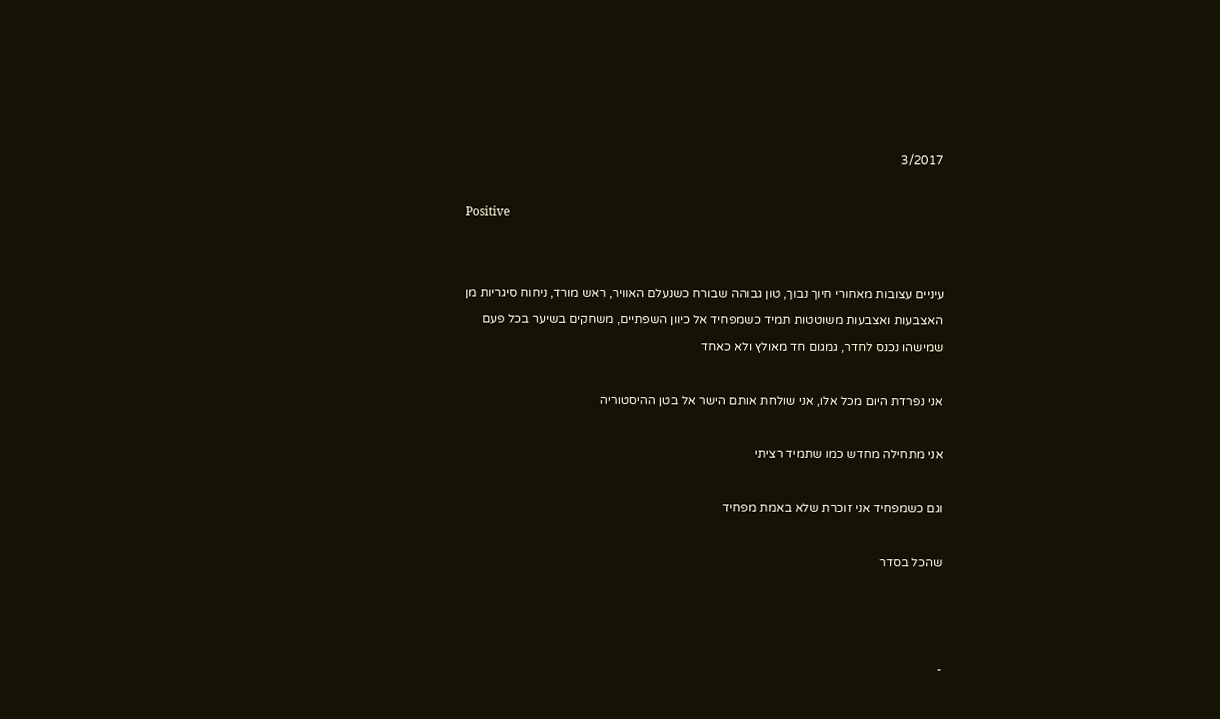3/2017

Positive


עיניים עצובות מאחורי חיוך נבוך, טון גבוהה שבורח כשנעלם האוויר, ראש מורד, ניחוח סיגריות מן האצבעות ואצבעות משוטטות תמיד כשמפחיד אל כיוון השפתיים, משחקים בשיער בכל פעם שמישהו נכנס לחדר, גמגום חד מאולץ ולא כאחד

אני נפרדת היום מכל אלו, אני שולחת אותם הישר אל בטן ההיסטוריה

אני מתחילה מחדש כמו שתמיד רציתי

וגם כשמפחיד אני זוכרת שלא באמת מפחיד

שהכל בסדר



-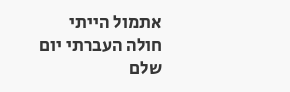אתמול הייתי חולה העברתי יום שלם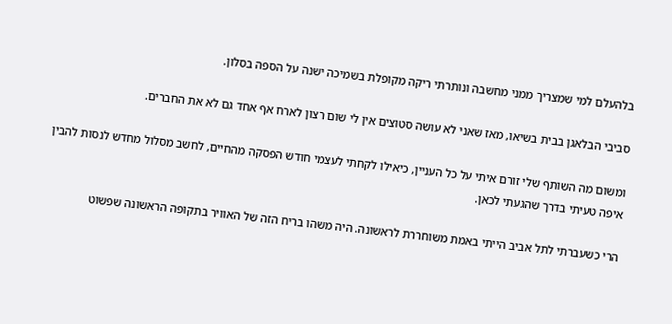בלהעלם למי שמצריך ממני מחשבה ונותרתי ריקה מקופלת בשמיכה ישנה על הספה בסלון.

סביבי הבלאגן בבית בשיאו, מאז שאני לא עושה סטוצים אין לי שום רצון לארח אף אחד גם לא את החברים.

ומשום מה השותף שלי זורם איתי על כל העניין, כיאילו לקחתי לעצמי חודש הפסקה מהחיים, לחשב מסלול מחדש לנסות להבין איפה טעיתי בדרך שהגעתי לכאן.

הרי כשעברתי לתל אביב הייתי באמת משוחררת לראשונה. היה משהו בריח הזה של האוויר בתקופה הראשונה שפשוט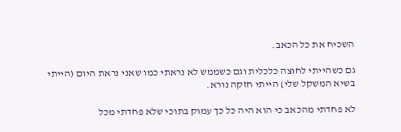השכיח את כל הכאב.

גם כשהייתי לחוצה כלכלית וגם כשממש לא נראתי כמו שאני נראת היום (הייתי בשיא המשקל שלי) הייתי חזקה נורא.

לא פחדתי מהכאב כי הוא היה כל כך עמוק בתוכי שלא פחדתי מכל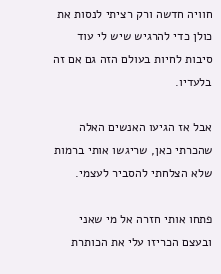חוויה חדשה ורק רציתי לנסות את כולן כדי להרגיש שיש לי עוד סיבות לחיות בעולם הזה גם אם זה בלעדיו.

אבל אז הגיעו האנשים האלה שהכרתי כאן, שריגשו אותי ברמות שלא הצלחתי להסביר לעצמי.

פתחו אותי חזרה אל מי שאני ובעצם הכריזו עלי את הכותרת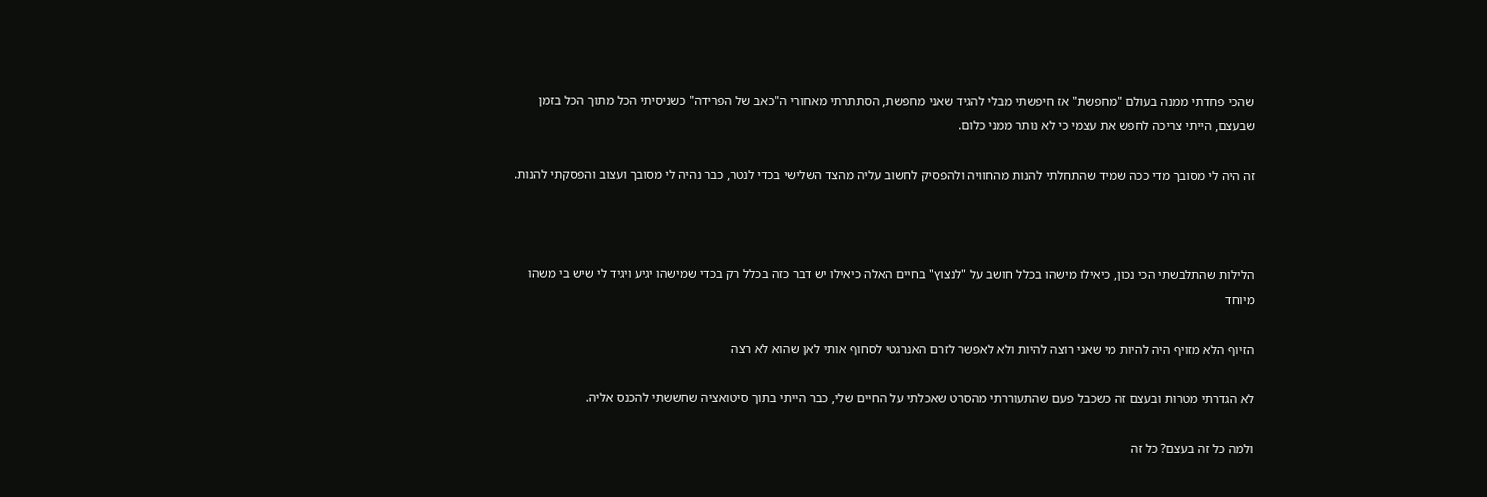שהכי פחדתי ממנה בעולם "מחפשת" אז חיפשתי מבלי להגיד שאני מחפשת, הסתתרתי מאחורי ה"כאב של הפרידה" כשניסיתי הכל מתוך הכל בזמן שבעצם, הייתי צריכה לחפש את עצמי כי לא נותר ממני כלום.

זה היה לי מסובך מדי ככה שמיד שהתחלתי להנות מהחוויה ולהפסיק לחשוב עליה מהצד השלישי בכדי לנטר, כבר נהיה לי מסובך ועצוב והפסקתי להנות.



הלילות שהתלבשתי הכי נכון, כיאילו מישהו בכלל חושב על "לנצוץ" בחיים האלה כיאילו יש דבר כזה בכלל רק בכדי שמישהו יגיע ויגיד לי שיש בי משהו מיוחד

הזיוף הלא מזויף היה להיות מי שאני רוצה להיות ולא לאפשר לזרם האנרגטי לסחוף אותי לאן שהוא לא רצה

לא הגדרתי מטרות ובעצם זה כשכבל פעם שהתעוררתי מהסרט שאכלתי על החיים שלי, כבר הייתי בתוך סיטואציה שחששתי להכנס אליה.

ולמה כל זה בעצם? כל זה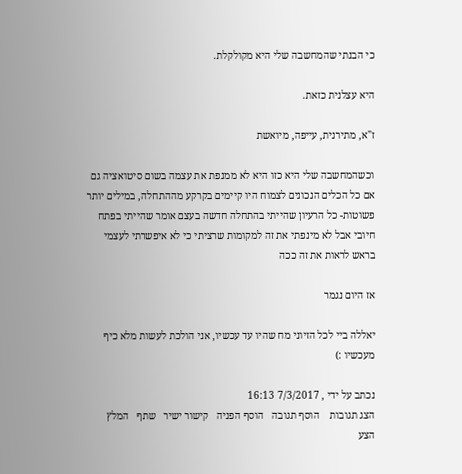כי הבנתי שהמחשבה שלי היא מקולקלת.

היא עצלנית כזאת.

ז"א, מתירנית, עייפה, מיואשת

וכשהמחשבה שלי היא כזו היא לא ממנפת את עצמה בשום סיטואציה גם אם כל הכלים הנכונים לצמוח היו קיימים בקרקע מההתחלה, במילים יותר פשוטות- כל הרעיון שהייתי בהתחלה חדשה בעצם אומר שהייתי בפתח חיובי אבל לא מינפתי את זה למקומות שרציתי כי לא איפשרתי לעצמי בראש לראות את זה ככה

אז היום נגמר

יאללה ביי לכל הזיוני מח שהיו עד עכשיו, אני הולכת לעשות מלא כיף מעכשיו :)

נכתב על ידי , 7/3/2017 16:13
הצג תגובות    הוסף תגובה   הוסף הפניה   קישור ישיר   שתף   המלץ   הצע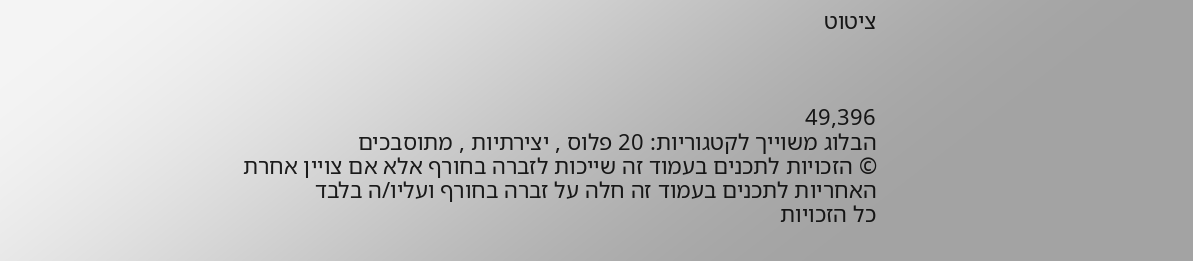ציטוט



49,396
הבלוג משוייך לקטגוריות: 20 פלוס , יצירתיות , מתוסבכים
© הזכויות לתכנים בעמוד זה שייכות לזברה בחורף אלא אם צויין אחרת
האחריות לתכנים בעמוד זה חלה על זברה בחורף ועליו/ה בלבד
כל הזכויות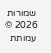שמורות 2026 © עמותת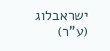ישראבלוג (ע"ר)